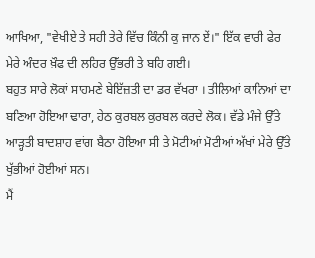ਆਖਿਆ, "ਵੇਖੀਏ ਤੇ ਸਹੀ ਤੇਰੇ ਵਿੱਚ ਕਿੰਨੀ ਕੁ ਜਾਨ ਏਂ।" ਇੱਕ ਵਾਰੀ ਫੇਰ ਮੇਰੇ ਅੰਦਰ ਖ਼ੌਫ ਦੀ ਲਹਿਰ ਉੱਭਰੀ ਤੇ ਬਹਿ ਗਈ।
ਬਹੁਤ ਸਾਰੇ ਲੋਕਾਂ ਸਾਹਮਣੇ ਬੇਇੱਜ਼ਤੀ ਦਾ ਡਰ ਵੱਖਰਾ । ਤੀਲਿਆਂ ਕਾਨਿਆਂ ਦਾ ਬਣਿਆ ਹੋਇਆ ਢਾਰਾ, ਹੇਠ ਕੁਰਬਲ ਕੁਰਬਲ ਕਰਦੇ ਲੋਕ। ਵੱਡੇ ਮੰਜੇ ਉੱਤੇ ਆੜ੍ਹਤੀ ਬਾਦਸ਼ਾਹ ਵਾਂਗ ਬੈਠਾ ਹੋਇਆ ਸੀ ਤੇ ਮੋਟੀਆਂ ਮੋਟੀਆਂ ਅੱਖਾਂ ਮੇਰੇ ਉੱਤੇ ਖੁੱਭੀਆਂ ਹੋਈਆਂ ਸਨ।
ਮੈਂ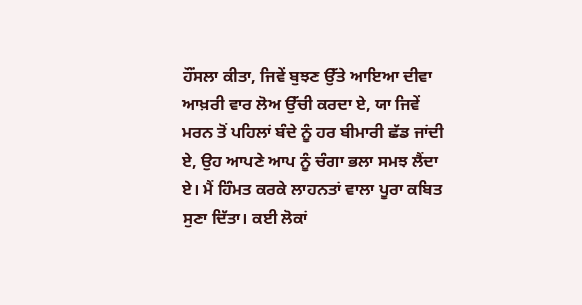ਹੌਂਸਲਾ ਕੀਤਾ, ਜਿਵੇਂ ਬੁਝਣ ਉੱਤੇ ਆਇਆ ਦੀਵਾ ਆਖ਼ਰੀ ਵਾਰ ਲੋਅ ਉੱਚੀ ਕਰਦਾ ਏ, ਯਾ ਜਿਵੇਂ ਮਰਨ ਤੋਂ ਪਹਿਲਾਂ ਬੰਦੇ ਨੂੰ ਹਰ ਬੀਮਾਰੀ ਛੱਡ ਜਾਂਦੀ ਏ, ਉਹ ਆਪਣੇ ਆਪ ਨੂੰ ਚੰਗਾ ਭਲਾ ਸਮਝ ਲੈਂਦਾ ਏ। ਮੈਂ ਹਿੰਮਤ ਕਰਕੇ ਲਾਹਨਤਾਂ ਵਾਲਾ ਪੂਰਾ ਕਬਿਤ ਸੁਣਾ ਦਿੱਤਾ। ਕਈ ਲੋਕਾਂ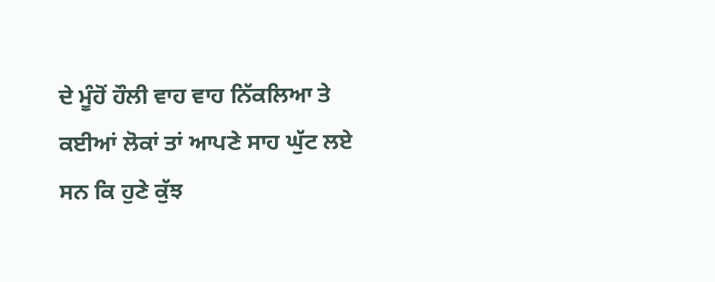ਦੇ ਮੂੰਹੋਂ ਹੌਲੀ ਵਾਹ ਵਾਹ ਨਿੱਕਲਿਆ ਤੇ ਕਈਆਂ ਲੋਕਾਂ ਤਾਂ ਆਪਣੇ ਸਾਹ ਘੁੱਟ ਲਏ ਸਨ ਕਿ ਹੁਣੇ ਕੁੱਝ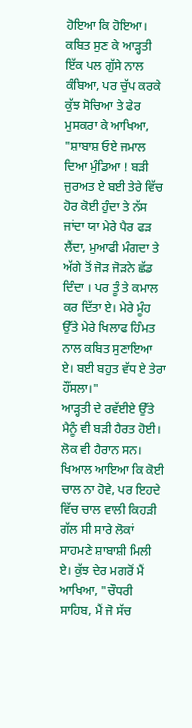ਹੋਇਆ ਕਿ ਹੋਇਆ। ਕਬਿਤ ਸੁਣ ਕੇ ਆੜ੍ਹਤੀ ਇੱਕ ਪਲ ਗੁੱਸੇ ਨਾਲ ਕੰਬਿਆ, ਪਰ ਚੁੱਪ ਕਰਕੇ ਕੁੱਝ ਸੋਚਿਆ ਤੇ ਫੇਰ ਮੁਸਕਰਾ ਕੇ ਆਖਿਆ, "ਸ਼ਾਬਾਸ਼ ਓਏ ਜਮਾਲ ਦਿਆ ਮੁੰਡਿਆ ! ਬੜੀ ਜੁਰਅਤ ਏ ਬਈ ਤੇਰੇ ਵਿੱਚ ਹੋਰ ਕੋਈ ਹੁੰਦਾ ਤੇ ਨੱਸ ਜਾਂਦਾ ਯਾ ਮੇਰੇ ਪੈਰ ਫੜ ਲੈਂਦਾ, ਮੁਆਫੀ ਮੰਗਦਾ ਤੇ ਅੱਗੇ ਤੋਂ ਜੋੜ ਜੋੜਨੇ ਛੱਡ ਦਿੰਦਾ । ਪਰ ਤੂੰ ਤੇ ਕਮਾਲ ਕਰ ਦਿੱਤਾ ਏ। ਮੇਰੇ ਮੂੰਹ ਉੱਤੇ ਮੇਰੇ ਖਿਲਾਫ ਹਿੰਮਤ ਨਾਲ ਕਬਿਤ ਸੁਣਾਇਆ ਏ। ਬਈ ਬਹੁਤ ਵੱਧ ਏ ਤੇਰਾ ਹੌਂਸਲਾ।"
ਆੜ੍ਹਤੀ ਦੇ ਰਵੱਈਏ ਉੱਤੇ ਮੈਨੂੰ ਵੀ ਬੜੀ ਹੈਰਤ ਹੋਈ। ਲੋਕ ਵੀ ਹੈਰਾਨ ਸਨ। ਖਿਆਲ ਆਇਆ ਕਿ ਕੋਈ ਚਾਲ ਨਾ ਹੋਵੇ, ਪਰ ਇਹਦੇ ਵਿੱਚ ਚਾਲ ਵਾਲੀ ਕਿਹੜੀ ਗੱਲ ਸੀ ਸਾਰੇ ਲੋਕਾਂ ਸਾਹਮਣੇ ਸ਼ਾਬਾਸ਼ੀ ਮਿਲੀ ਏ। ਕੁੱਝ ਦੇਰ ਮਗਰੋਂ ਮੈਂ ਆਖਿਆ, "ਚੌਧਰੀ ਸਾਹਿਬ, ਮੈਂ ਜੋ ਸੱਚ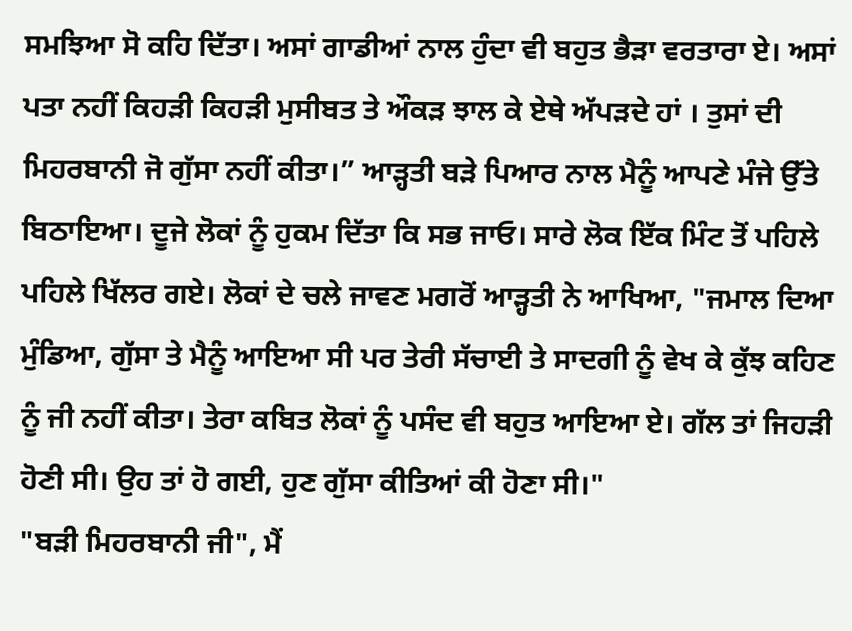ਸਮਝਿਆ ਸੋ ਕਹਿ ਦਿੱਤਾ। ਅਸਾਂ ਗਾਡੀਆਂ ਨਾਲ ਹੁੰਦਾ ਵੀ ਬਹੁਤ ਭੈੜਾ ਵਰਤਾਰਾ ਏ। ਅਸਾਂ ਪਤਾ ਨਹੀਂ ਕਿਹੜੀ ਕਿਹੜੀ ਮੁਸੀਬਤ ਤੇ ਔਕੜ ਝਾਲ ਕੇ ਏਥੇ ਅੱਪੜਦੇ ਹਾਂ । ਤੁਸਾਂ ਦੀ ਮਿਹਰਬਾਨੀ ਜੋ ਗੁੱਸਾ ਨਹੀਂ ਕੀਤਾ।” ਆੜ੍ਹਤੀ ਬੜੇ ਪਿਆਰ ਨਾਲ ਮੈਨੂੰ ਆਪਣੇ ਮੰਜੇ ਉੱਤੇ ਬਿਠਾਇਆ। ਦੂਜੇ ਲੋਕਾਂ ਨੂੰ ਹੁਕਮ ਦਿੱਤਾ ਕਿ ਸਭ ਜਾਓ। ਸਾਰੇ ਲੋਕ ਇੱਕ ਮਿੰਟ ਤੋਂ ਪਹਿਲੇ ਪਹਿਲੇ ਖਿੱਲਰ ਗਏ। ਲੋਕਾਂ ਦੇ ਚਲੇ ਜਾਵਣ ਮਗਰੋਂ ਆੜ੍ਹਤੀ ਨੇ ਆਖਿਆ, "ਜਮਾਲ ਦਿਆ ਮੁੰਡਿਆ, ਗੁੱਸਾ ਤੇ ਮੈਨੂੰ ਆਇਆ ਸੀ ਪਰ ਤੇਰੀ ਸੱਚਾਈ ਤੇ ਸਾਦਗੀ ਨੂੰ ਵੇਖ ਕੇ ਕੁੱਝ ਕਹਿਣ ਨੂੰ ਜੀ ਨਹੀਂ ਕੀਤਾ। ਤੇਰਾ ਕਬਿਤ ਲੋਕਾਂ ਨੂੰ ਪਸੰਦ ਵੀ ਬਹੁਤ ਆਇਆ ਏ। ਗੱਲ ਤਾਂ ਜਿਹੜੀ ਹੋਣੀ ਸੀ। ਉਹ ਤਾਂ ਹੋ ਗਈ, ਹੁਣ ਗੁੱਸਾ ਕੀਤਿਆਂ ਕੀ ਹੋਣਾ ਸੀ।"
"ਬੜੀ ਮਿਹਰਬਾਨੀ ਜੀ", ਮੈਂ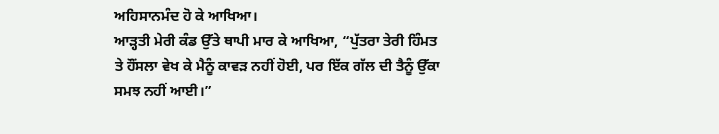ਅਹਿਸਾਨਮੰਦ ਹੋ ਕੇ ਆਖਿਆ।
ਆੜ੍ਹਤੀ ਮੇਰੀ ਕੰਡ ਉੱਤੇ ਥਾਪੀ ਮਾਰ ਕੇ ਆਖਿਆ, “ਪੁੱਤਰਾ ਤੇਰੀ ਹਿੰਮਤ ਤੇ ਹੌਂਸਲਾ ਵੇਖ ਕੇ ਮੈਨੂੰ ਕਾਵੜ ਨਹੀਂ ਹੋਈ, ਪਰ ਇੱਕ ਗੱਲ ਦੀ ਤੈਨੂੰ ਉੱਕਾ ਸਮਝ ਨਹੀਂ ਆਈ।”